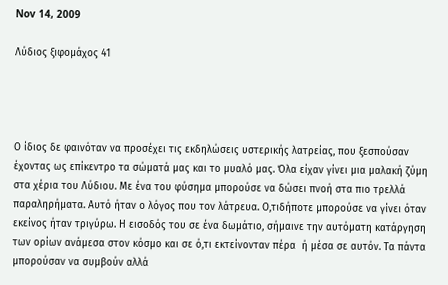Nov 14, 2009

Λύδιος ξιφομάχος 41




Ο ίδιος δε φαινόταν να προσέχει τις εκδηλώσεις υστερικής λατρείας, που ξεσπούσαν έχοντας ως επίκεντρο τα σώματά μας και το μυαλό μας. Όλα είχαν γίνει μια μαλακή ζύμη στα χέρια του Λύδιου. Με ένα του φύσημα μπορούσε να δώσει πνοή στα πιο τρελλά παραληρήματα. Αυτό ήταν ο λόγος που τον λάτρευα. Ο,τιδήποτε μπορούσε να γίνει όταν εκείνος ήταν τριγύρω. Η εισοδός του σε ένα δωμάτιο, σήμαινε την αυτόματη κατάργηση των ορίων ανάμεσα στον κόσμο και σε ό,τι εκτείνονταν πέρα  ή μέσα σε αυτόν. Τα πάντα μπορούσαν να συμβούν αλλά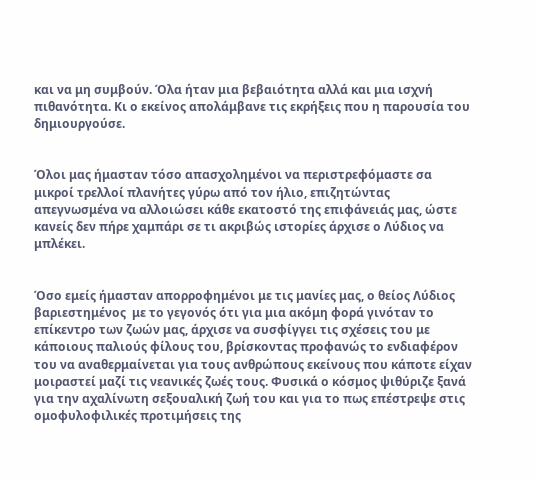και να μη συμβούν. Όλα ήταν μια βεβαιότητα αλλά και μια ισχνή πιθανότητα. Κι ο εκείνος απολάμβανε τις εκρήξεις που η παρουσία του δημιουργούσε.


Όλοι μας ήμασταν τόσο απασχολημένοι να περιστρεφόμαστε σα μικροί τρελλοί πλανήτες γύρω από τον ήλιο, επιζητώντας απεγνωσμένα να αλλοιώσει κάθε εκατοστό της επιφάνειάς μας, ώστε κανείς δεν πήρε χαμπάρι σε τι ακριβώς ιστορίες άρχισε ο Λύδιος να μπλέκει.


Όσο εμείς ήμασταν απορροφημένοι με τις μανίες μας, ο θείος Λύδιος βαριεστημένος  με το γεγονός ότι για μια ακόμη φορά γινόταν το επίκεντρο των ζωών μας, άρχισε να συσφίγγει τις σχέσεις του με κάποιους παλιούς φίλους του, βρίσκοντας προφανώς το ενδιαφέρον του να αναθερμαίνεται για τους ανθρώπους εκείνους που κάποτε είχαν μοιραστεί μαζί τις νεανικές ζωές τους. Φυσικά ο κόσμος ψιθύριζε ξανά για την αχαλίνωτη σεξουαλική ζωή του και για το πως επέστρεψε στις ομοφυλοφιλικές προτιμήσεις της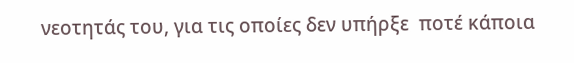νεοτητάς του, για τις οποίες δεν υπήρξε  ποτέ κάποια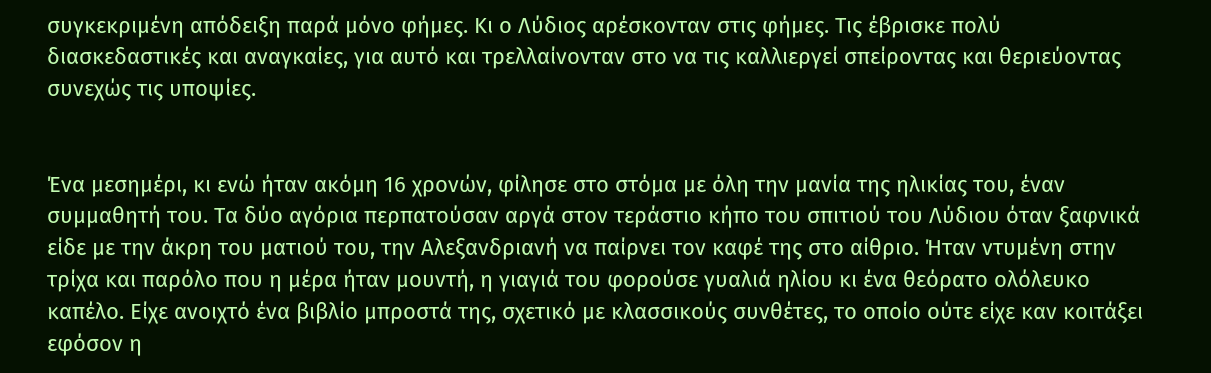συγκεκριμένη απόδειξη παρά μόνο φήμες. Κι ο Λύδιος αρέσκονταν στις φήμες. Τις έβρισκε πολύ διασκεδαστικές και αναγκαίες, για αυτό και τρελλαίνονταν στο να τις καλλιεργεί σπείροντας και θεριεύοντας συνεχώς τις υποψίες.


Ένα μεσημέρι, κι ενώ ήταν ακόμη 16 χρονών, φίλησε στο στόμα με όλη την μανία της ηλικίας του, έναν συμμαθητή του. Τα δύο αγόρια περπατούσαν αργά στον τεράστιο κήπο του σπιτιού του Λύδιου όταν ξαφνικά είδε με την άκρη του ματιού του, την Αλεξανδριανή να παίρνει τον καφέ της στο αίθριο. Ήταν ντυμένη στην τρίχα και παρόλο που η μέρα ήταν μουντή, η γιαγιά του φορούσε γυαλιά ηλίου κι ένα θεόρατο ολόλευκο καπέλο. Είχε ανοιχτό ένα βιβλίο μπροστά της, σχετικό με κλασσικούς συνθέτες, το οποίο ούτε είχε καν κοιτάξει εφόσον η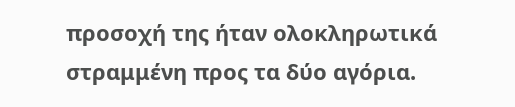προσοχή της ήταν ολοκληρωτικά στραμμένη προς τα δύο αγόρια.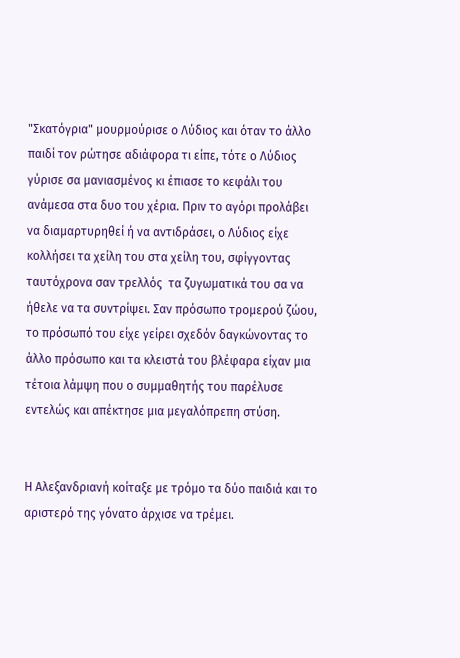"Σκατόγρια" μουρμούρισε ο Λύδιος και όταν το άλλο παιδί τον ρώτησε αδιάφορα τι είπε, τότε ο Λύδιος γύρισε σα μανιασμένος κι έπιασε το κεφάλι του ανάμεσα στα δυο του χέρια. Πριν το αγόρι προλάβει να διαμαρτυρηθεί ή να αντιδράσει, ο Λύδιος είχε κολλήσει τα χείλη του στα χείλη του, σφίγγοντας ταυτόχρονα σαν τρελλός  τα ζυγωματικά του σα να ήθελε να τα συντρίψει. Σαν πρόσωπο τρομερού ζώου, το πρόσωπό του είχε γείρει σχεδόν δαγκώνοντας το άλλο πρόσωπο και τα κλειστά του βλέφαρα είχαν μια τέτοια λάμψη που ο συμμαθητής του παρέλυσε εντελώς και απέκτησε μια μεγαλόπρεπη στύση.


Η Αλεξανδριανή κοίταξε με τρόμο τα δύο παιδιά και το αριστερό της γόνατο άρχισε να τρέμει.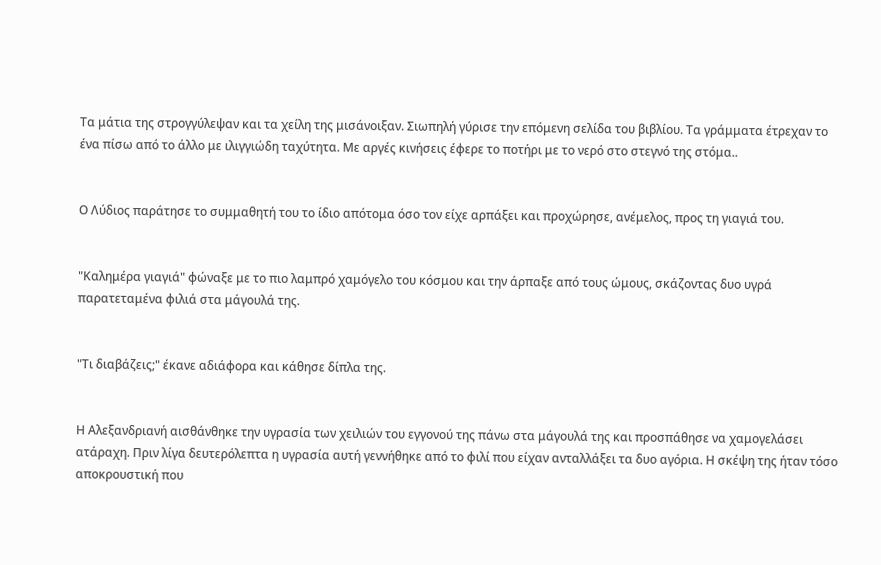Τα μάτια της στρογγύλεψαν και τα χείλη της μισάνοιξαν. Σιωπηλή γύρισε την επόμενη σελίδα του βιβλίου. Τα γράμματα έτρεχαν το ένα πίσω από το άλλο με ιλιγγιώδη ταχύτητα. Με αργές κινήσεις έφερε το ποτήρι με το νερό στο στεγνό της στόμα..


Ο Λύδιος παράτησε το συμμαθητή του το ίδιο απότομα όσο τον είχε αρπάξει και προχώρησε, ανέμελος, προς τη γιαγιά του.


"Καλημέρα γιαγιά" φώναξε με το πιο λαμπρό χαμόγελο του κόσμου και την άρπαξε από τους ώμους, σκάζοντας δυο υγρά παρατεταμένα φιλιά στα μάγουλά της.


"Τι διαβάζεις;" έκανε αδιάφορα και κάθησε δίπλα της.


Η Αλεξανδριανή αισθάνθηκε την υγρασία των χειλιών του εγγονού της πάνω στα μάγουλά της και προσπάθησε να χαμογελάσει ατάραχη. Πριν λίγα δευτερόλεπτα η υγρασία αυτή γεννήθηκε από το φιλί που είχαν ανταλλάξει τα δυο αγόρια. Η σκέψη της ήταν τόσο αποκρουστική που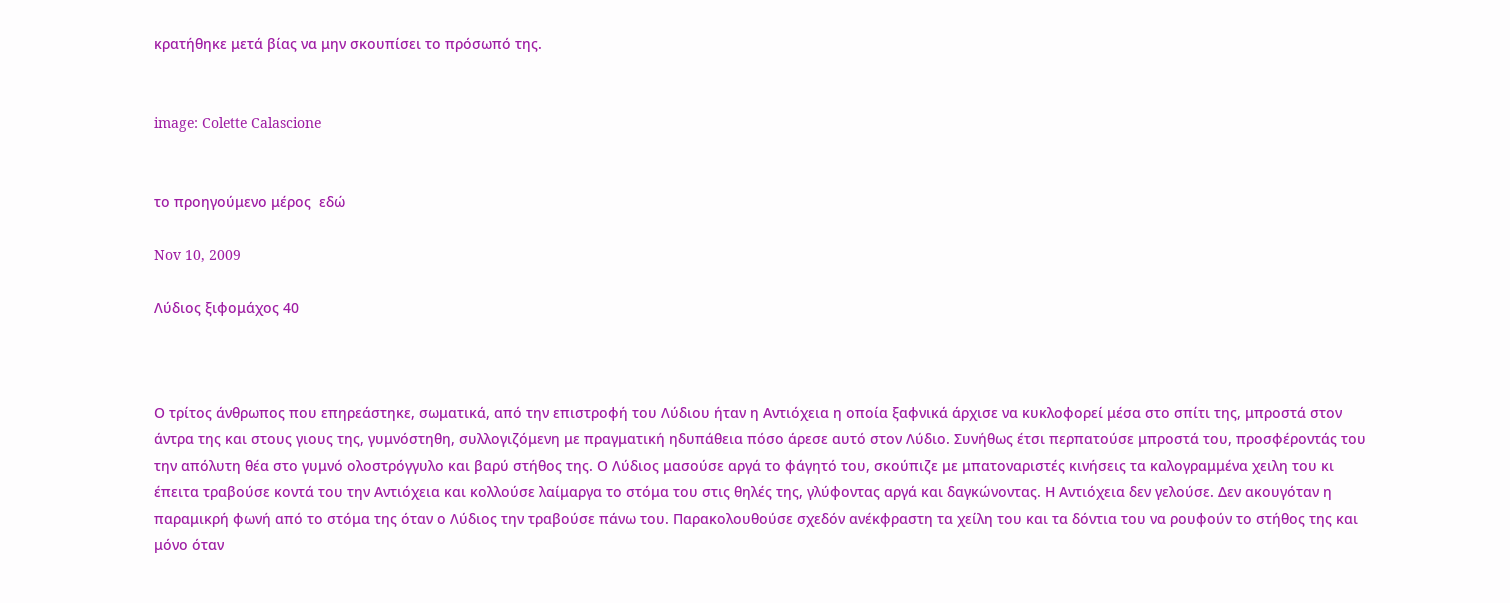κρατήθηκε μετά βίας να μην σκουπίσει το πρόσωπό της.


image: Colette Calascione


το προηγούμενο μέρος  εδώ

Nov 10, 2009

Λύδιος ξιφομάχος 40



Ο τρίτος άνθρωπος που επηρεάστηκε, σωματικά, από την επιστροφή του Λύδιου ήταν η Αντιόχεια η οποία ξαφνικά άρχισε να κυκλοφορεί μέσα στο σπίτι της, μπροστά στον άντρα της και στους γιους της, γυμνόστηθη, συλλογιζόμενη με πραγματική ηδυπάθεια πόσο άρεσε αυτό στον Λύδιο. Συνήθως έτσι περπατούσε μπροστά του, προσφέροντάς του την απόλυτη θέα στο γυμνό ολοστρόγγυλο και βαρύ στήθος της. Ο Λύδιος μασούσε αργά το φάγητό του, σκούπιζε με μπατοναριστές κινήσεις τα καλογραμμένα χειλη του κι έπειτα τραβούσε κοντά του την Αντιόχεια και κολλούσε λαίμαργα το στόμα του στις θηλές της, γλύφοντας αργά και δαγκώνοντας. Η Αντιόχεια δεν γελούσε. Δεν ακουγόταν η παραμικρή φωνή από το στόμα της όταν ο Λύδιος την τραβούσε πάνω του. Παρακολουθούσε σχεδόν ανέκφραστη τα χείλη του και τα δόντια του να ρουφούν το στήθος της και μόνο όταν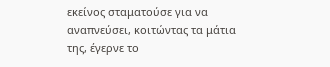εκείνος σταματούσε για να αναπνεύσει, κοιτώντας τα μάτια της, έγερνε το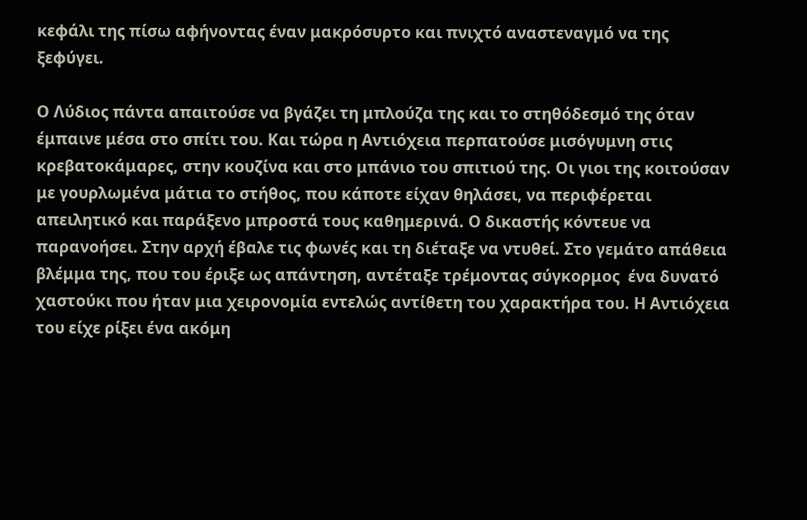κεφάλι της πίσω αφήνοντας έναν μακρόσυρτο και πνιχτό αναστεναγμό να της ξεφύγει.

Ο Λύδιος πάντα απαιτούσε να βγάζει τη μπλούζα της και το στηθόδεσμό της όταν έμπαινε μέσα στο σπίτι του. Και τώρα η Αντιόχεια περπατούσε μισόγυμνη στις κρεβατοκάμαρες, στην κουζίνα και στο μπάνιο του σπιτιού της. Οι γιοι της κοιτούσαν με γουρλωμένα μάτια το στήθος, που κάποτε είχαν θηλάσει, να περιφέρεται απειλητικό και παράξενο μπροστά τους καθημερινά. Ο δικαστής κόντευε να παρανοήσει. Στην αρχή έβαλε τις φωνές και τη διέταξε να ντυθεί. Στο γεμάτο απάθεια βλέμμα της, που του έριξε ως απάντηση, αντέταξε τρέμοντας σύγκορμος  ένα δυνατό χαστούκι που ήταν μια χειρονομία εντελώς αντίθετη του χαρακτήρα του. Η Αντιόχεια του είχε ρίξει ένα ακόμη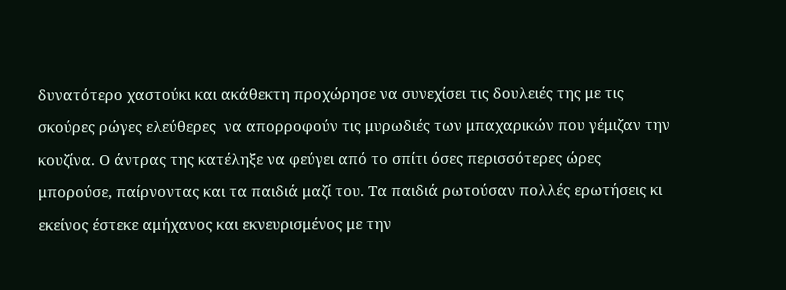δυνατότερο χαστούκι και ακάθεκτη προχώρησε να συνεχίσει τις δουλειές της με τις σκούρες ρώγες ελεύθερες  να απορροφούν τις μυρωδιές των μπαχαρικών που γέμιζαν την κουζίνα. Ο άντρας της κατέληξε να φεύγει από το σπίτι όσες περισσότερες ώρες μπορούσε, παίρνοντας και τα παιδιά μαζί του. Τα παιδιά ρωτούσαν πολλές ερωτήσεις κι εκείνος έστεκε αμήχανος και εκνευρισμένος με την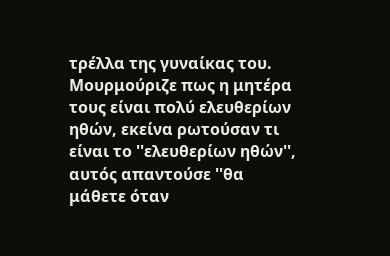τρέλλα της γυναίκας του. Μουρμούριζε πως η μητέρα τους είναι πολύ ελευθερίων ηθών, εκείνα ρωτούσαν τι είναι το ''ελευθερίων ηθών'', αυτός απαντούσε ''θα μάθετε όταν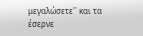μεγαλώσετε'' και τα έσερνε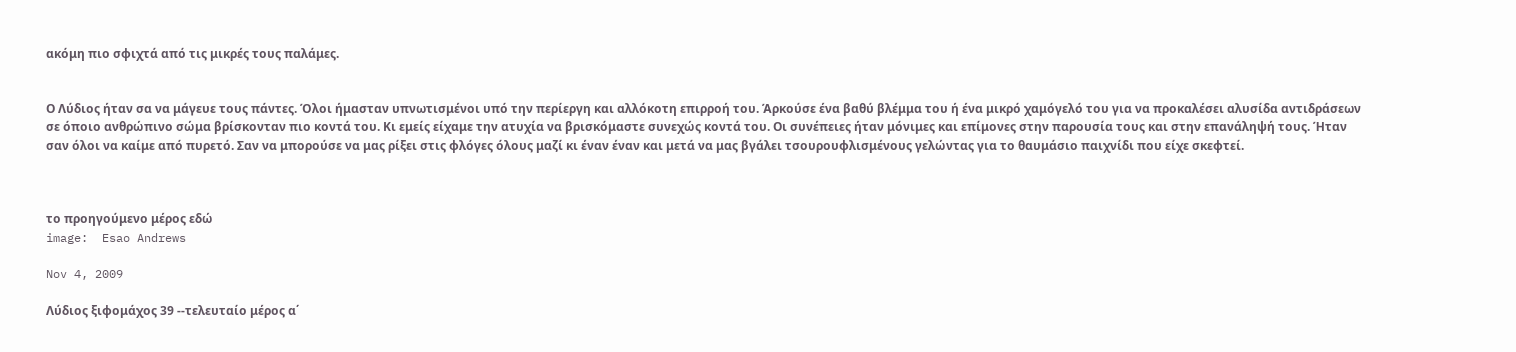ακόμη πιο σφιχτά από τις μικρές τους παλάμες.


Ο Λύδιος ήταν σα να μάγευε τους πάντες. Όλοι ήμασταν υπνωτισμένοι υπό την περίεργη και αλλόκοτη επιρροή του. Άρκούσε ένα βαθύ βλέμμα του ή ένα μικρό χαμόγελό του για να προκαλέσει αλυσίδα αντιδράσεων σε όποιο ανθρώπινο σώμα βρίσκονταν πιο κοντά του. Κι εμείς είχαμε την ατυχία να βρισκόμαστε συνεχώς κοντά του. Οι συνέπειες ήταν μόνιμες και επίμονες στην παρουσία τους και στην επανάληψή τους. Ήταν σαν όλοι να καίμε από πυρετό. Σαν να μπορούσε να μας ρίξει στις φλόγες όλους μαζί κι έναν έναν και μετά να μας βγάλει τσουρουφλισμένους γελώντας για το θαυμάσιο παιχνίδι που είχε σκεφτεί.



το προηγούμενο μέρος εδώ
image:  Esao Andrews

Nov 4, 2009

Λύδιος ξιφομάχος 39 --τελευταίο μέρος α΄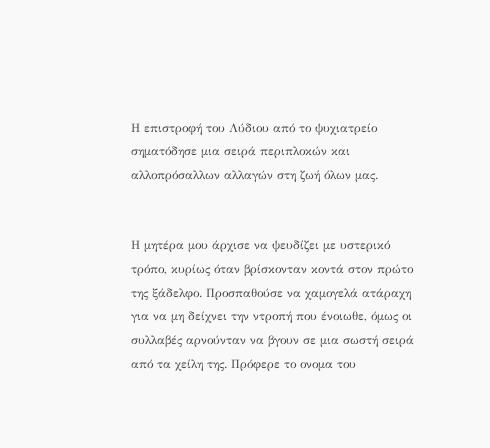Η επιστροφή του Λύδιου από το ψυχιατρείο σηματόδησε μια σειρά περιπλοκών και αλλοπρόσαλλων αλλαγών στη ζωή όλων μας.


Η μητέρα μου άρχισε να ψευδίζει με υστερικό τρόπο, κυρίως όταν βρίσκονταν κοντά στον πρώτο της ξάδελφο. Προσπαθούσε να χαμογελά ατάραχη για να μη δείχνει την ντροπή που ένοιωθε, όμως οι συλλαβές αρνούνταν να βγουν σε μια σωστή σειρά από τα χείλη της. Πρόφερε το ονομα του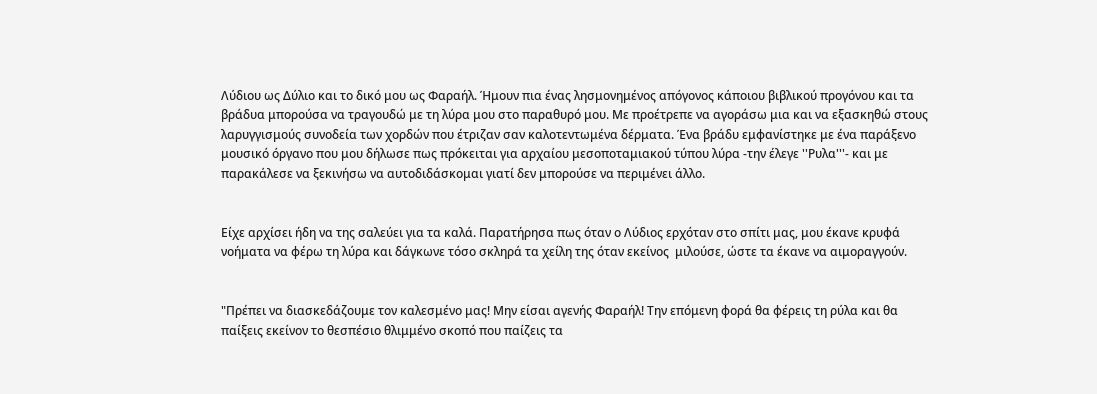Λύδιου ως Δύλιο και το δικό μου ως Φαραήλ. Ήμουν πια ένας λησμονημένος απόγονος κάποιου βιβλικού προγόνου και τα βράδυα μπορούσα να τραγουδώ με τη λύρα μου στο παραθυρό μου. Με προέτρεπε να αγοράσω μια και να εξασκηθώ στους λαρυγγισμούς συνοδεία των χορδών που έτριζαν σαν καλοτεντωμένα δέρματα. Ένα βράδυ εμφανίστηκε με ένα παράξενο μουσικό όργανο που μου δήλωσε πως πρόκειται για αρχαίου μεσοποταμιακού τύπου λύρα -την έλεγε ''Ρυλα'''- και με παρακάλεσε να ξεκινήσω να αυτοδιδάσκομαι γιατί δεν μπορούσε να περιμένει άλλο.


Είχε αρχίσει ήδη να της σαλεύει για τα καλά. Παρατήρησα πως όταν ο Λύδιος ερχόταν στο σπίτι μας, μου έκανε κρυφά νοήματα να φέρω τη λύρα και δάγκωνε τόσο σκληρά τα χείλη της όταν εκείνος  μιλούσε, ώστε τα έκανε να αιμοραγγούν.


"Πρέπει να διασκεδάζουμε τον καλεσμένο μας! Μην είσαι αγενής Φαραήλ! Την επόμενη φορά θα φέρεις τη ρύλα και θα παίξεις εκείνον το θεσπέσιο θλιμμένο σκοπό που παίζεις τα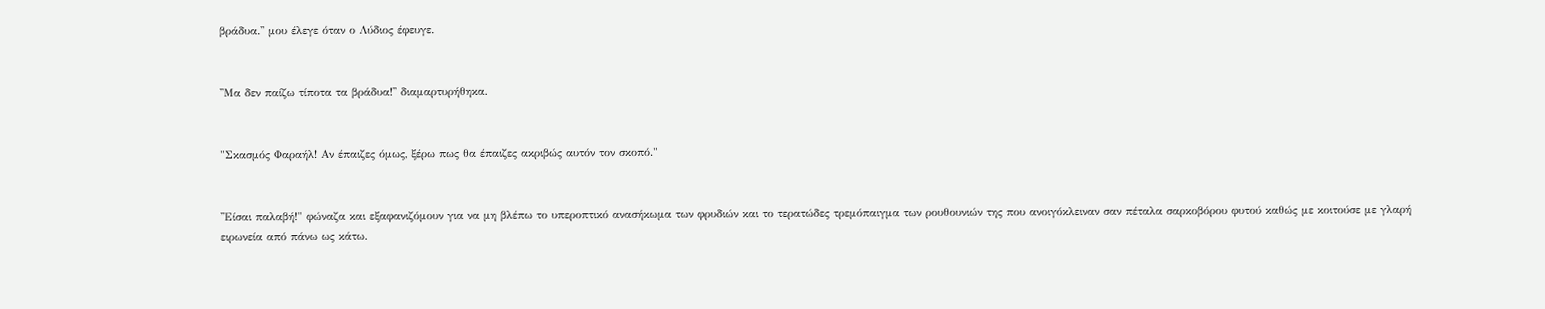βράδυα.'' μου έλεγε όταν ο Λύδιος έφευγε.


''Μα δεν παίζω τίποτα τα βράδυα!'' διαμαρτυρήθηκα.


"Σκασμός Φαραήλ! Αν έπαιζες όμως, ξέρω πως θα έπαιζες ακριβώς αυτόν τον σκοπό."


''Είσαι παλαβή!" φώναζα και εξαφανιζόμουν για να μη βλέπω το υπεροπτικό ανασήκωμα των φρυδιών και το τερατώδες τρεμόπαιγμα των ρουθουνιών της που ανοιγόκλειναν σαν πέταλα σαρκοβόρου φυτού καθώς με κοιτούσε με γλαρή ειρωνεία από πάνω ως κάτω.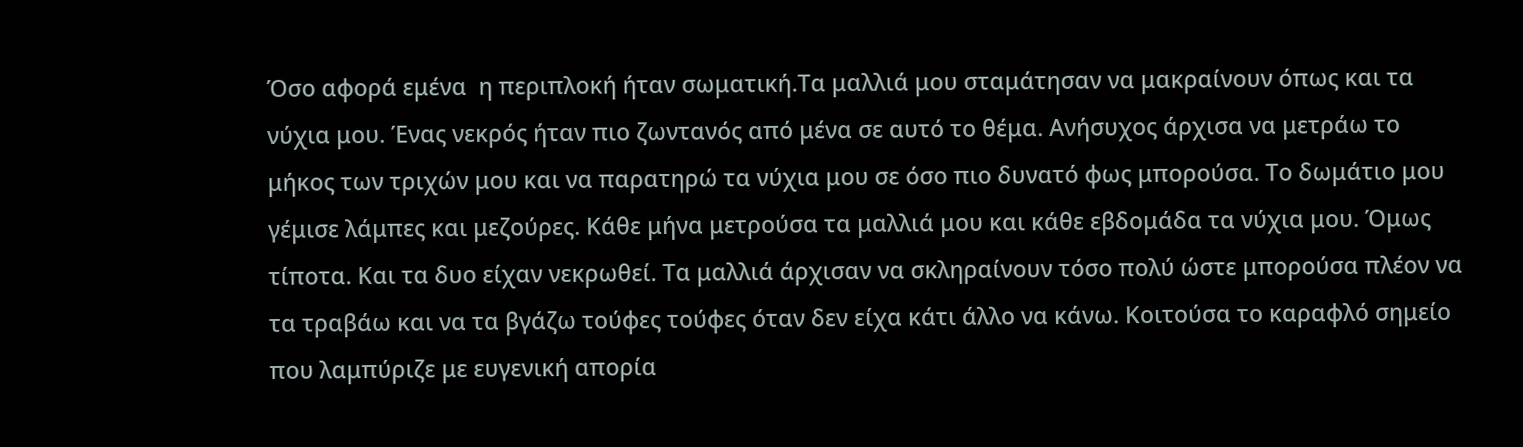Όσο αφορά εμένα  η περιπλοκή ήταν σωματική.Τα μαλλιά μου σταμάτησαν να μακραίνουν όπως και τα νύχια μου. Ένας νεκρός ήταν πιο ζωντανός από μένα σε αυτό το θέμα. Ανήσυχος άρχισα να μετράω το μήκος των τριχών μου και να παρατηρώ τα νύχια μου σε όσο πιο δυνατό φως μπορούσα. Το δωμάτιο μου γέμισε λάμπες και μεζούρες. Κάθε μήνα μετρούσα τα μαλλιά μου και κάθε εβδομάδα τα νύχια μου. Όμως τίποτα. Και τα δυο είχαν νεκρωθεί. Τα μαλλιά άρχισαν να σκληραίνουν τόσο πολύ ώστε μπορούσα πλέον να τα τραβάω και να τα βγάζω τούφες τούφες όταν δεν είχα κάτι άλλο να κάνω. Κοιτούσα το καραφλό σημείο που λαμπύριζε με ευγενική απορία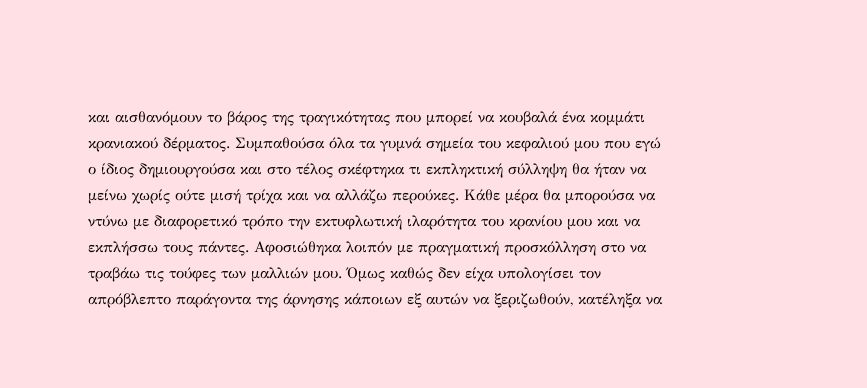και αισθανόμουν το βάρος της τραγικότητας που μπορεί να κουβαλά ένα κομμάτι κρανιακού δέρματος. Συμπαθούσα όλα τα γυμνά σημεία του κεφαλιού μου που εγώ ο ίδιος δημιουργούσα και στο τέλος σκέφτηκα τι εκπληκτική σύλληψη θα ήταν να μείνω χωρίς ούτε μισή τρίχα και να αλλάζω περούκες. Κάθε μέρα θα μπορούσα να ντύνω με διαφορετικό τρόπο την εκτυφλωτική ιλαρότητα του κρανίου μου και να εκπλήσσω τους πάντες. Αφοσιώθηκα λοιπόν με πραγματική προσκόλληση στο να τραβάω τις τούφες των μαλλιών μου. Όμως καθώς δεν είχα υπολογίσει τον απρόβλεπτο παράγοντα της άρνησης κάποιων εξ αυτών να ξεριζωθούν, κατέληξα να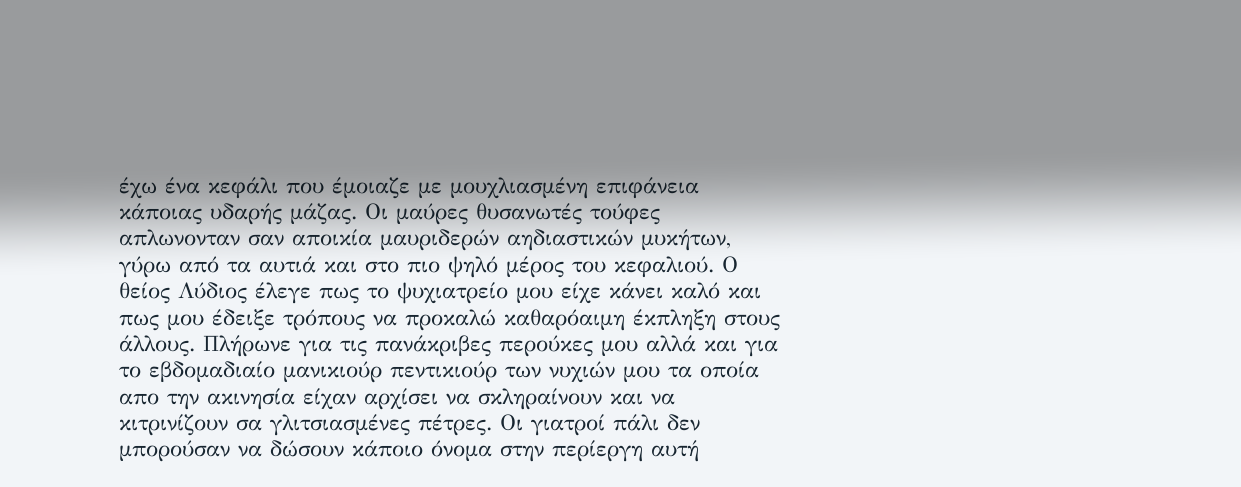έχω ένα κεφάλι που έμοιαζε με μουχλιασμένη επιφάνεια κάποιας υδαρής μάζας. Οι μαύρες θυσανωτές τούφες απλωνονταν σαν αποικία μαυριδερών αηδιαστικών μυκήτων, γύρω από τα αυτιά και στο πιο ψηλό μέρος του κεφαλιού. Ο θείος Λύδιος έλεγε πως το ψυχιατρείο μου είχε κάνει καλό και πως μου έδειξε τρόπους να προκαλώ καθαρόαιμη έκπληξη στους άλλους. Πλήρωνε για τις πανάκριβες περούκες μου αλλά και για το εβδομαδιαίο μανικιούρ πεντικιούρ των νυχιών μου τα οποία απο την ακινησία είχαν αρχίσει να σκληραίνουν και να κιτρινίζουν σα γλιτσιασμένες πέτρες. Οι γιατροί πάλι δεν μπορούσαν να δώσουν κάποιο όνομα στην περίεργη αυτή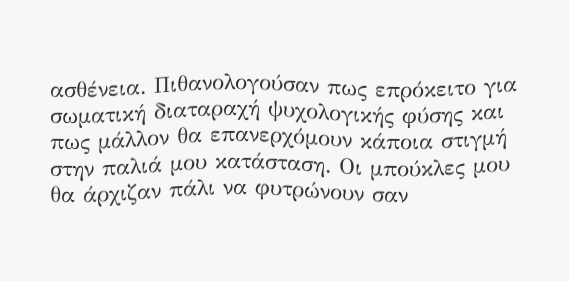ασθένεια. Πιθανολογούσαν πως επρόκειτο για σωματική διαταραχή ψυχολογικής φύσης και πως μάλλον θα επανερχόμουν κάποια στιγμή στην παλιά μου κατάσταση. Οι μπούκλες μου θα άρχιζαν πάλι να φυτρώνουν σαν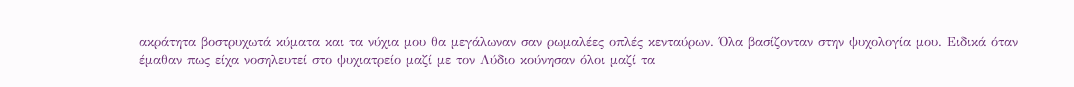ακράτητα βοστρυχωτά κύματα και τα νύχια μου θα μεγάλωναν σαν ρωμαλέες οπλές κενταύρων. Όλα βασίζονταν στην ψυχολογία μου. Ειδικά όταν έμαθαν πως είχα νοσηλευτεί στο ψυχιατρείο μαζί με τον Λύδιο κούνησαν όλοι μαζί τα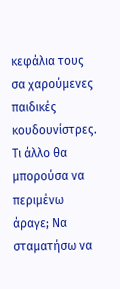κεφάλια τους σα χαρούμενες παιδικές κουδουνίστρες. Τι άλλο θα μπορούσα να περιμένω άραγε; Να σταματήσω να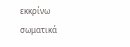εκκρίνω σωματικά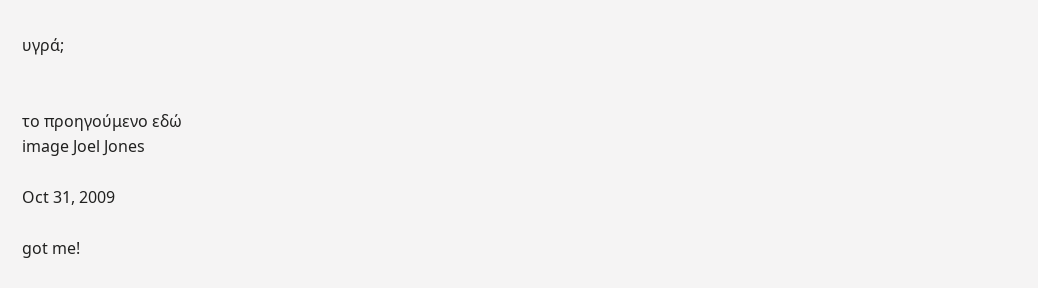υγρά;


το προηγούμενο εδώ
image Joel Jones

Oct 31, 2009

got me!